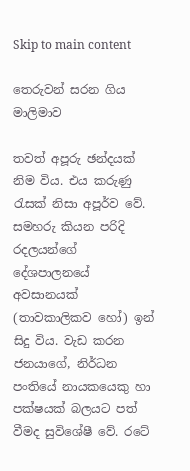Skip to main content

තෙරුවන් සරන ගිය මාලිමාව

තවත් අපූරු ඡන්දයක් නිම විය. එය කරුණු රැසක් නිසා අපූර්ව වේ. සමහරු කියන පරිදි රදලයන්ගේ දේශපාලනයේ අවසානයක් (තාවකාලිකව හෝ) ඉන් සිදු විය. වැඩ කරන ජනයාගේ, නිර්ධන පංතියේ නායකයෙකු හා පක්ෂයක් බලයට පත් වීමද සුවිශේෂී වේ. රටේ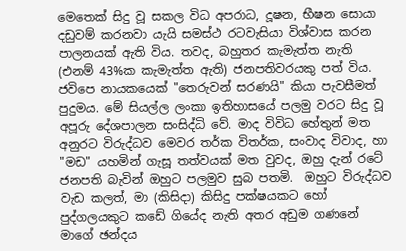මෙතෙක් සිදු වූ සකල විධ අපරාධ, දූෂන, භීෂන සොයා දඩුවම් කරනවා යැයි සමස්ථ රටවැසියා විශ්වාස කරන පාලනයක් ඇති විය. තවද, බහුතර කැමැත්ත නැති (එනම් 43%ක කැමැත්ත ඇති) ජනපතිවරයකු පත් විය. ජවිපෙ නායකයෙක් "තෙරුවන් සරණයි" කියා පැවසීමත් පුදුමය. මේ සියල්ල ලංකා ඉතිහාසයේ පලමු වරට සිදු වූ අපූරු දේශපාලන සංසිද්ධි වේ. මාද විවිධ හේතුන් මත අනුරට විරුද්ධව මෙවර තර්ක විතර්ක, සංවාද විවාද, හා "මඩ" යහමින් ගැසූ තත්වයක් මත වුවද, ඔහු දැන් රටේ ජනපති බැවින් ඔහුට පලමුව සුබ පතමි.  ඔහුට විරුද්ධව වැඩ කලත්, මා (කිසිදා) කිසිදු පක්ෂයකට හෝ පුද්ගලයකුට කඩේ ගියේද නැති අතර අඩුම ගණනේ මාගේ ඡන්දය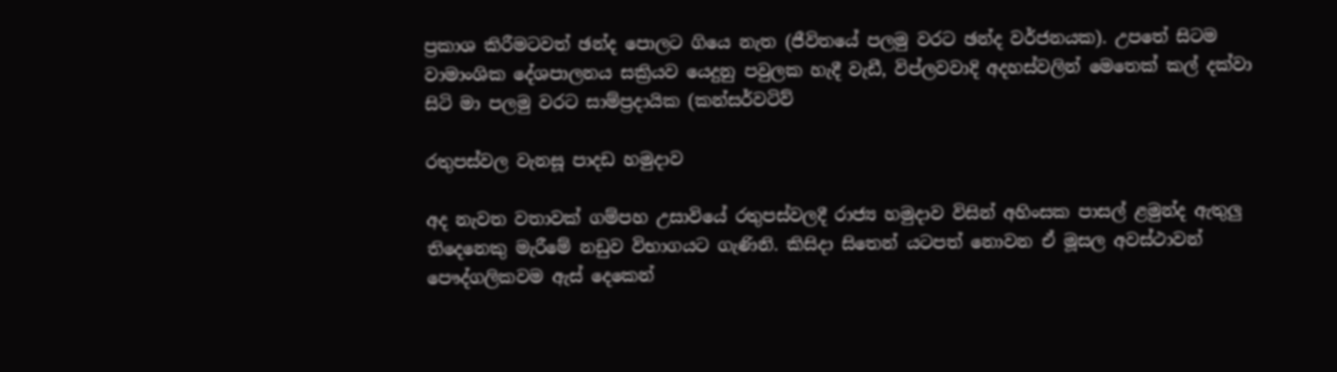ප්‍රකාශ කිරීමටවත් ඡන්ද පොලට ගියෙ නැත (ජීවිතයේ පලමු වරට ඡන්ද වර්ජනයක). උපතේ සිටම වාමාංශික දේශපාලනය සක්‍රියව යෙදුනු පවුලක හැදී වැඩී, විප්ලවවාදි අදහස්වලින් මෙතෙක් කල් දක්වා සිටි මා පලමු වරට සාම්ප්‍රදායික (කන්සර්වටිව්

රතුපස්වල වැනසූ පාදඩ හමුදාව

අද නැවත වතාවක් ගම්පහ උසාවියේ රතුපස්වලදී රාජ්‍ය හමුදාව විසින් අහිංසක පාසල් ළමුන්ද ඇතුලු තිදෙනෙකු මැරීමේ නඩුව විභාගයට ගැණිනි. කිසිදා සිතෙන් යටපත් නොවන ඒ මූසල අවස්ථාවන් පෞද්ගලිකවම ඇස් දෙකෙන්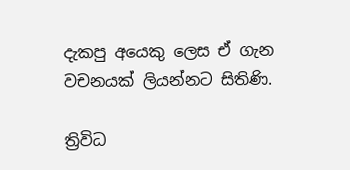දැකපු අයෙකු ලෙස ඒ ගැන වචනයක් ලියන්නට සිතිණි.

ත්‍රිවිධ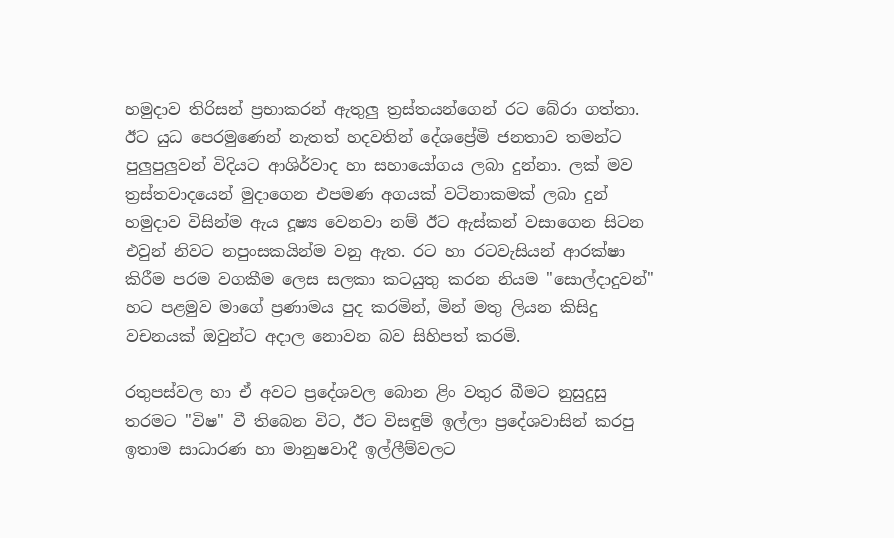හමුදාව තිරිසන් ප්‍රභාකරන් ඇතුලු ත්‍රස්තයන්ගෙන් රට බේරා ගත්තා. ඊට යුධ පෙරමුණෙන් නැතත් හදවතින් දේශප්‍රේමි ජනතාව තමන්ට පුලුපුලුවන් විදියට ආශිර්වාද හා සහායෝගය ලබා දුන්නා. ලක් මව ත්‍රස්තවාදයෙන් මුදාගෙන එපමණ අගයක් වටිනාකමක් ලබා දුන් හමුදාව විසින්ම ඇය දූෂ්‍ය වෙනවා නම් ඊට ඇස්කන් වසාගෙන සිටන එවුන් නිවට නපුංසකයින්ම වනු ඇත. රට හා රටවැසියන් ආරක්ෂා කිරීම පරම වගකීම ලෙස සලකා කටයුතු කරන නියම "සොල්දාදුවන්" හට පළමුව මාගේ ප්‍රණාමය පුද කරමින්, මින් මතු ලියන කිසිදු වචනයක් ඔවුන්ට අදාල නොවන බව සිහිපත් කරමි.

රතුපස්වල හා ඒ අවට ප්‍රදේශවල බොන ළිං වතුර බීමට නුසුදුසු තරමට "විෂ" වී තිබෙන විට, ඊට විසඳුම් ඉල්ලා ප්‍රදේශවාසින් කරපු ඉතාම සාධාරණ හා මානුෂවාදී ඉල්ලීම්වලට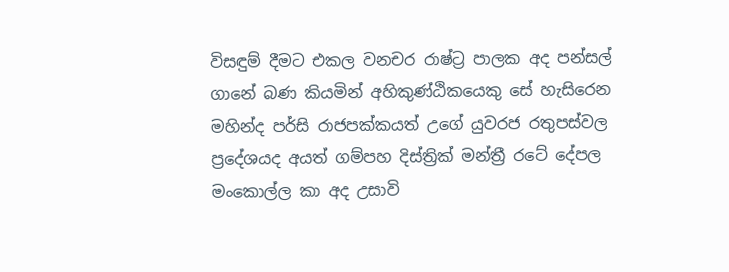විසඳුම් දීමට එකල වනචර රාෂ්ට්‍ර පාලක අද පන්සල් ගානේ බණ කියමින් අහිකුණ්ඨිකයෙකු සේ හැසිරෙන මහින්ද පර්සි රාජපක්කයත් උගේ යුවරජ රතුපස්වල ප්‍රදේශයද අයත් ගම්පහ දිස්ත්‍රික් මන්ත්‍රී රටේ දේපල මංකොල්ල කා අද උසාවි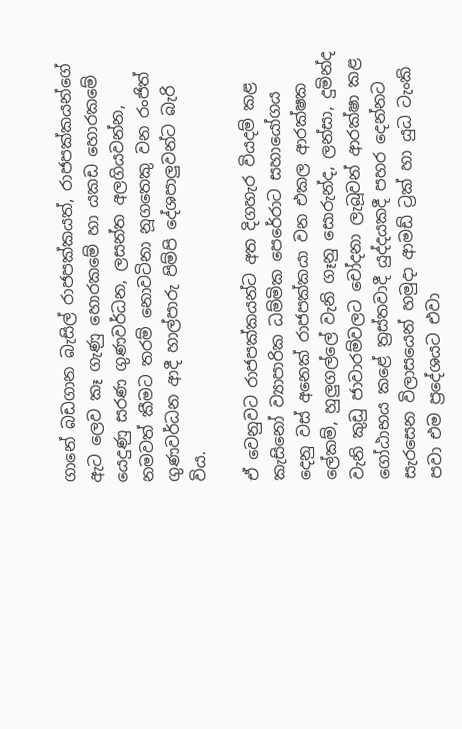ගානේ බඩගාන බැසිල් රාජපක්කයත්, රාජපක්කයන්ගේ ඇට ලෙව කෑ ගැණු හොරකමේ හා යකඩ හොරකමේ යෙදුණු සරණ ගුණවර්ධන, ලසන්ත අලගියවන්න, නමවත් කීමට තරම් නොවටිනා නූගතෙකු වන රංජිත් ගුණවර්ධන ආදී හාල්පාරු පිම්පි දේශපාලුවන්ට බැරි විය.

ඒ වෙනුවට රාජපක්කයන්ට අත දිගහැර වියදම් කළ කැසිනෝ ව්‍යාපාරික ධම්මික පෙරේරාට සහායෝගය දෙනු වස් අනෙක් රාජපක්කයා වන එකල ආරක්ෂක ලේකම්, හුලුගල්ලේ වැනි ගෑනු සොරුන්ද, ලන්සා, දුමින්ද වැනි කුඩු ජාවාරම්වලට චෝදනා ලැබූවන් ආරක්ෂා කළ ගෝඨාභය කළේ ත්‍රස්තවාදී යුද්දයකදී පහර දෙන්නට සැරසෙන විලාසයෙන් හමුදා ආමඩ් ට්‍රක් හා යුධ ටැංකි පවා එම ප්‍රදේශයට එවා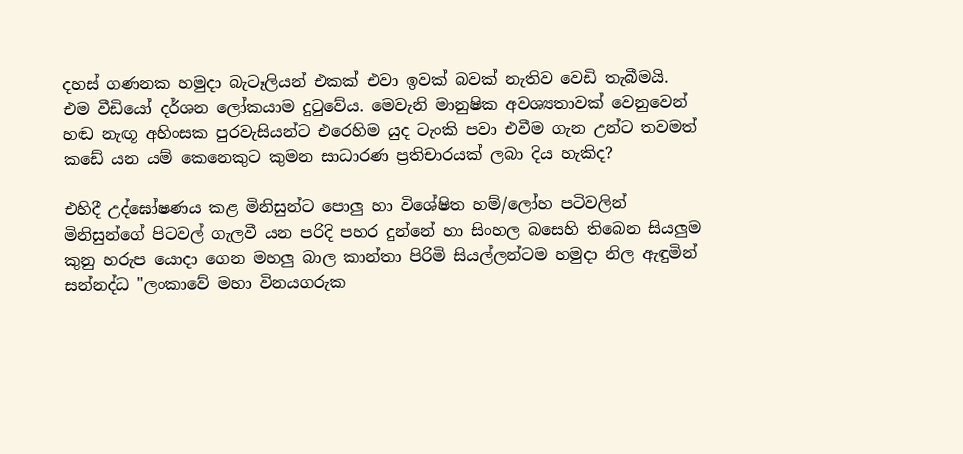දහස් ගණනක හමුදා බැටෑලියන් එකක් එවා ඉවක් බවක් නැතිව වෙඩි තැබීමයි. එම වීඩියෝ දර්ශන ලෝකයාම දුටුවේය. මෙවැනි මානුෂික අවශ්‍යතාවක් වෙනුවෙන් හඬ නැඟූ අහිංසක පුරවැසියන්ට එරෙහිම යුද ටැංකි පවා එවීම ගැන උන්ට තවමත් කඩේ යන යම් කෙනෙකුට කුමන සාධාරණ ප්‍රතිචාරයක් ලබා දිය හැකිද?

එහිදී උද්ඝෝෂණය කළ මිනිසුන්ට පොලු හා විශේෂිත හම්/ලෝහ පටිවලින් මිනිසුන්ගේ පිටවල් ගැලවී යන පරිදි පහර දුන්නේ හා සිංහල බසෙහි තිබෙන සියලුම කුනු හරුප යොදා ගෙන මහලු බාල කාන්තා පිරිමි සියල්ලන්ටම හමුදා නිල ඇඳුමින් සන්නද්ධ "ලංකාවේ මහා විනයගරුක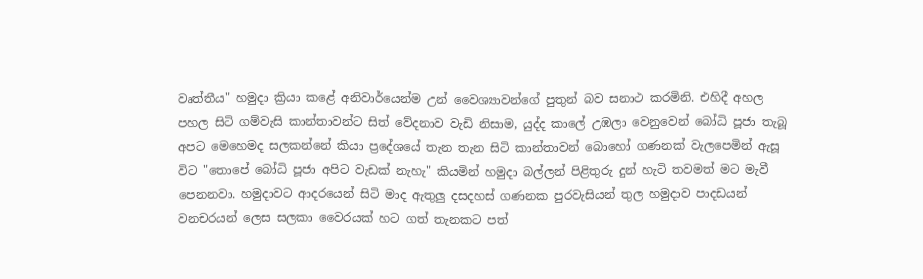වෘත්තීය" හමුදා ක්‍රියා කළේ අනිවාර්යෙන්ම උන් වෛශ්‍යාවන්ගේ පුතුන් බව සනාථ කරමිනි. එහිදී අහල පහල සිටි ගම්වැසි කාන්තාවන්ට සිත් වේදනාව වැඩි නිසාම, යුද්ද කාලේ උඹලා වෙනුවෙන් බෝධි පූජා තැබූ අපට මෙහෙමද සලකන්නේ කියා ප්‍රදේශයේ තැන තැන සිටි කාන්තාවන් බොහෝ ගණනක් වැලපෙමින් ඇසූ විට "තොපේ බෝධි පූජා අපිට වැඩක් නැහැ" කියමින් හමුදා බල්ලන් පිළිතුරු දුන් හැටි තවමත් මට මැවී පෙනනවා. හමුදාවට ආදරයෙන් සිටි මාද ඇතුලු දසදහස් ගණනක පුරවැසියන් තුල හමුදාව පාදඩයන් වනචරයන් ලෙස සලකා වෛරයක් හට ගත් තැනකට පත්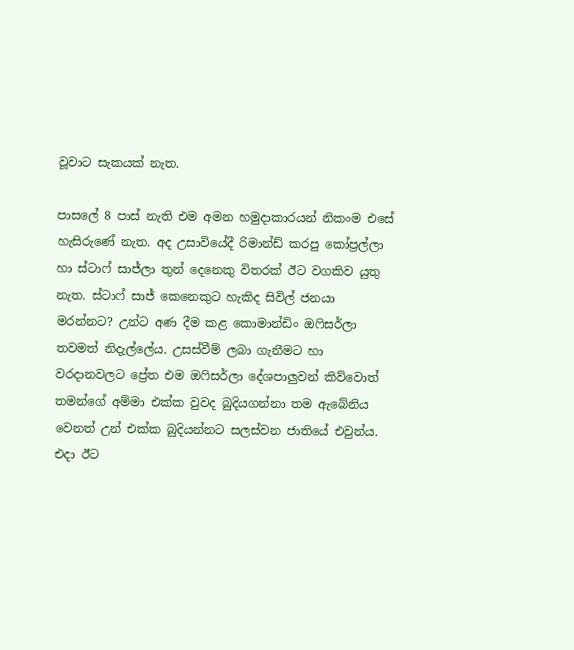වූවාට සැකයක් නැත.

පාසලේ 8 පාස් නැති එම අමන හමුදාකාරයන් නිකංම එසේ හැසිරුණේ නැත. අද උසාවියේදී රිමාන්ඩ් කරපු කෝප්‍රල්ලා හා ස්ටාෆ් සාජ්ලා තුන් දෙනෙකු විතරක් ඊට වගකිව යුතු නැත. ස්ටාෆ් සාජ් කෙනෙකුට හැකිද සිවිල් ජනයා මරන්නට? උන්ට අණ දීම කළ කොමාන්ඩිං ඔෆිසර්ලා තවමත් නිදැල්ලේය. උසස්වීම් ලබා ගැනීමට හා වරදානවලට ප්‍රේත එම ඔෆිසර්ලා දේශපාලුවන් කිව්වොත් තමන්ගේ අම්මා එක්ක වුවද බුදියගන්නා තම ඇබේනිය වෙනත් උන් එක්ක බුදියන්නට සලස්වන ජාතියේ එවුන්ය. එදා ඊට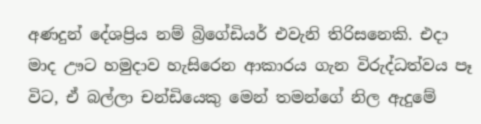අණදුන් දේශප්‍රිය නම් බ්‍රිගේඩියර් එවැනි තිරිසනෙකි. එදා මාද ඌට හමුදාව හැසිරෙන ආකාරය ගැන විරුද්ධත්වය පෑ විට, ඒ බල්ලා චන්ඩියෙකු මෙන් තමන්ගේ නිල ඇදුමේ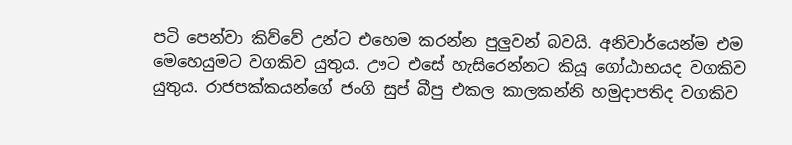පටි පෙන්වා කිව්වේ උන්ට එහෙම කරන්න පුලුවන් බවයි. අනිවාර්යෙන්ම එම මෙහෙයුමට වගකිව යුතුය. ඌට එසේ හැසිරෙන්නට කියූ ගෝඨාභයද වගකිව යුතුය. රාජපක්කයන්ගේ ජංගි සුප් බීපු එකල කාලකන්නි හමුදාපතිද වගකිව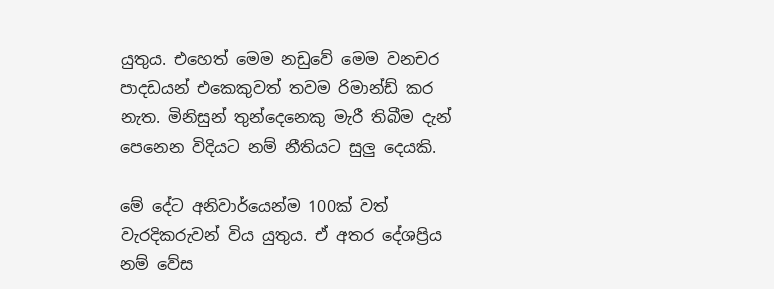යුතුය. එහෙත් මෙම නඩුවේ මෙම වනචර පාදඩයන් එකෙකුවත් තවම රිමාන්ඩ් කර නැත. මිනිසුන් තුන්දෙනෙකු මැරී තිබීම දැන් පෙනෙන විදියට නම් නීතියට සුලු දෙයකි.

මේ දේට අනිවාර්යෙන්ම 100ක් වත් වැරදිකරුවන් විය යුතුය. ඒ අතර දේශප්‍රිය නම් වේස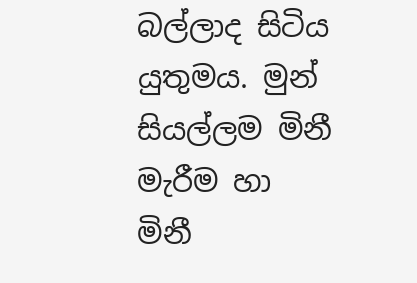බල්ලාද සිටිය යුතුමය. මුන් සියල්ලම මිනී මැරීම හා මිනී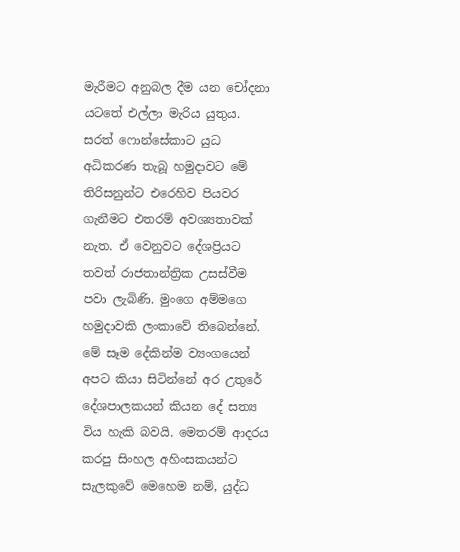මැරීමට අනුබල දීම යන චෝදනා යටතේ එල්ලා මැරිය යුතුය. සරත් ෆොන්සේකාට යුධ අධිකරණ තැබූ හමුදාවට මේ තිරිසනුන්ට එරෙහිව පියවර ගැනීමට එතරම් අවශ්‍යතාවක් නැත. ඒ වෙනුවට දේශප්‍රියට තවත් රාජතාන්ත්‍රික උසස්වීම පවා ලැබිණි. මුංගෙ අම්මගෙ හමුදාවකි ලංකාවේ තිබෙන්නේ. මේ සෑම දේකින්ම ව්‍යංගයෙන් අපට කියා සිටින්නේ අර උතුරේ දේශපාලකයන් කියන දේ සත්‍ය විය හැකි බවයි. මෙතරම් ආදරය කරපු සිංහල අහිංසකයන්ට සැලකුවේ මෙහෙම නම්, යුද්ධ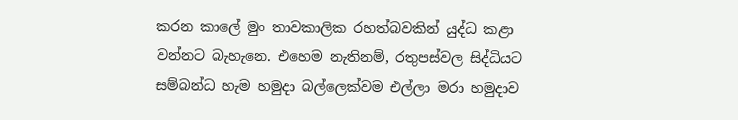කරන කාලේ මුං තාවකාලික රහත්බවකින් යුද්ධ කළා වන්නට බැහැනෙ. එහෙම නැතිනම්, රතුපස්වල සිද්ධියට සම්බන්ධ හැම හමුදා බල්ලෙක්වම එල්ලා මරා හමුදාව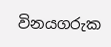විනයගරුක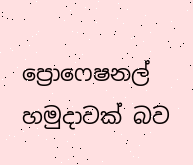ප්‍රොෆෙෂනල් හමුදාවක් බව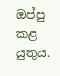ඔප්පු කළ යුතුය.